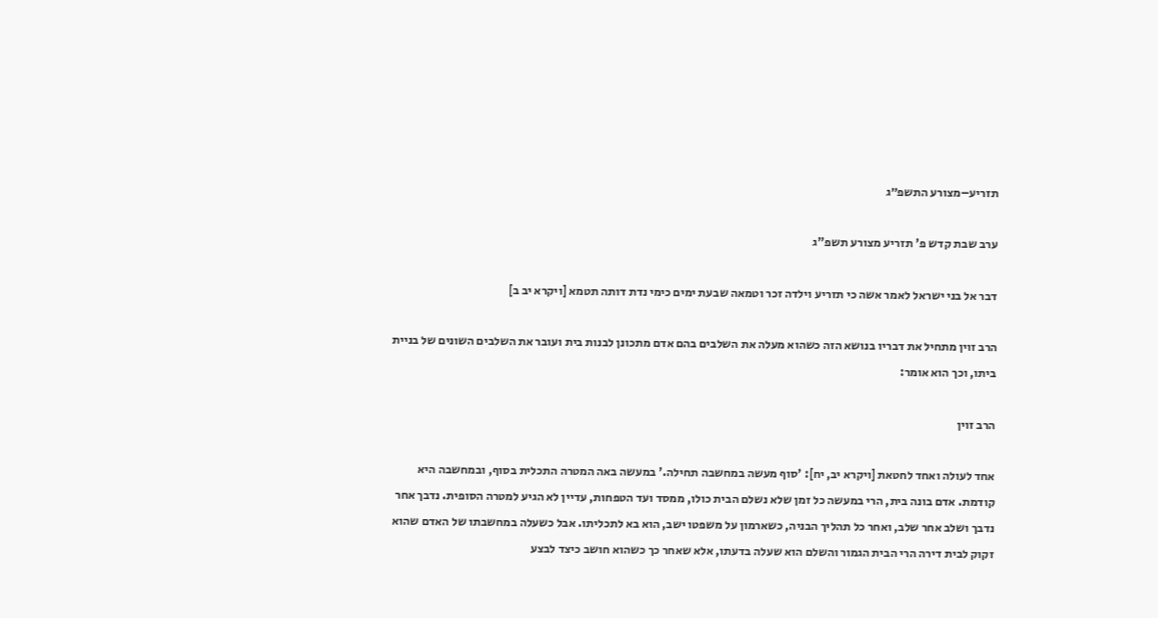תזריע–מצורע התשפ״ג

ערב שבת קדש פ' תזריע מצורע תשפ"ג

דבר אל בני ישראל לאמר אשה כי תזריע וילדה זכר וטמאה שבעת ימים כימי נדת דותה תטמא [ויקרא יב ב]

הרב זוין מתחיל את דבריו בנושא הזה כשהוא מעלה את השלבים בהם אדם מתכונן לבנות בית ועובר את השלבים השונים של בניית ביתו, וכך הוא אומר:

הרב זוין

אחד לעולה ואחד לחטאת [ויקרא יב, יח]: 'סוף מעשה במחשבה תחילה.' במעשה באה המטרה התכלית בסוף, ובמחשבה היא קודמת. אדם בונה בית, הרי במעשה כל זמן שלא נשלם הבית כולו, ממסד ועד הטפחות, עדיין לא הגיע למטרה הסופית. נדבך אחר נדבך ושלב אחר שלב, ואחר כל תהליך הבניה, כשארמון על משפטו ישב, הוא בא לתכליתו. אבל כשעלה במחשבתו של האדם שהוא זקוק לבית דירה הרי הבית הגמור והשלם הוא שעלה בדעתו, אלא שאחר כך כשהוא חושב כיצד לבצע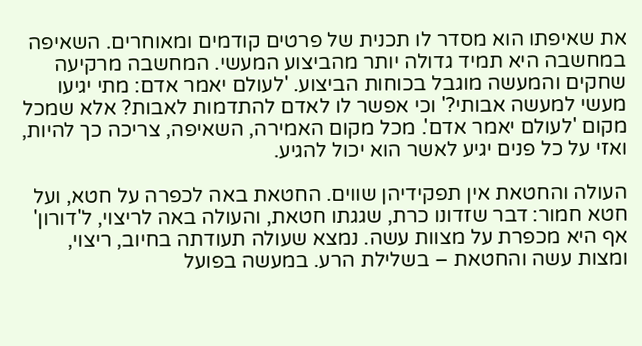את שאיפתו הוא מסדר לו תכנית של פרטים קודמים ומאוחרים. השאיפה במחשבה היא תמיד גדולה יותר מהביצוע המעשי. המחשבה מרקיעה שחקים והמעשה מוגבל בכוחות הביצוע. 'לעולם יאמר אדם: מתי יגיעו מעשי למעשה אבותי?' וכי אפשר לו לאדם להתדמות לאבות? אלא שמכל מקום 'לעולם יאמר אדם'. מכל מקום האמירה, השאיפה, צריכה כך להיות, ואזי על כל פנים יגיע לאשר הוא יכול להגיע.

העולה והחטאת אין תפקידיהן שווים. החטאת באה לכפרה על חטא, ועל חטא חמור: דבר שזדונו כרת, שגגתו חטאת, והעולה באה לריצוי, ל'דורון' אף היא מכפרת על מצוות עשה. נמצא שעולה תעודתה בחיוב, ריצוי, ומצות עשה והחטאת – בשלילת הרע. במעשה בפועל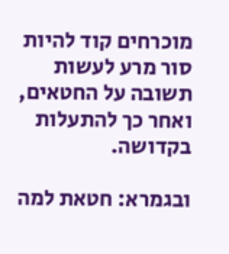מוכרחים קוד להיות סור מרע לעשות תשובה על החטאים, ואחר כך להתעלות בקדושה.

ובגמרא: חטאת למה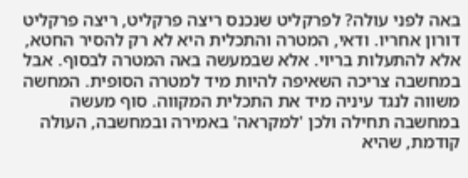באה לפני עולה? לפרקליט שנכנס ריצה פרקליט, ריצה פרקליט דורון אחריו. ודאי, המטרה והתכלית היא לא רק להסיר החטא, אלא להתעלות בריוי. אלא שבמעשה באה המטרה לבסוף. אבל במחשבה צריכה השאיפה להיות מיד למטרה הסופית. המחשה משווה לנגד עיניה מיד את התכלית המקווה. סוף מעשה במחשבה תחילה ולכן 'למקראה' באמירה ובמחשבה, העולה קודמת, שהיא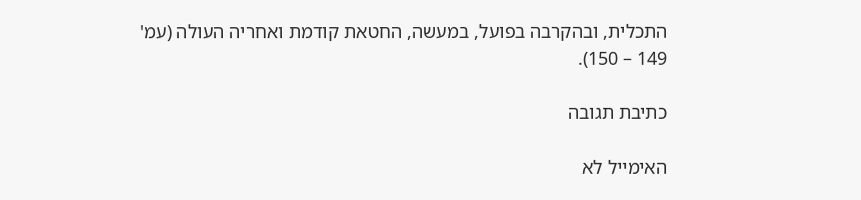התכלית, ובהקרבה בפועל, במעשה, החטאת קודמת ואחריה העולה (עמ' 149 – 150).

כתיבת תגובה

האימייל לא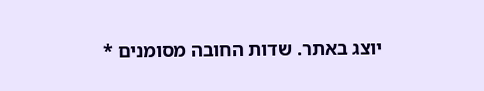יוצג באתר. שדות החובה מסומנים *